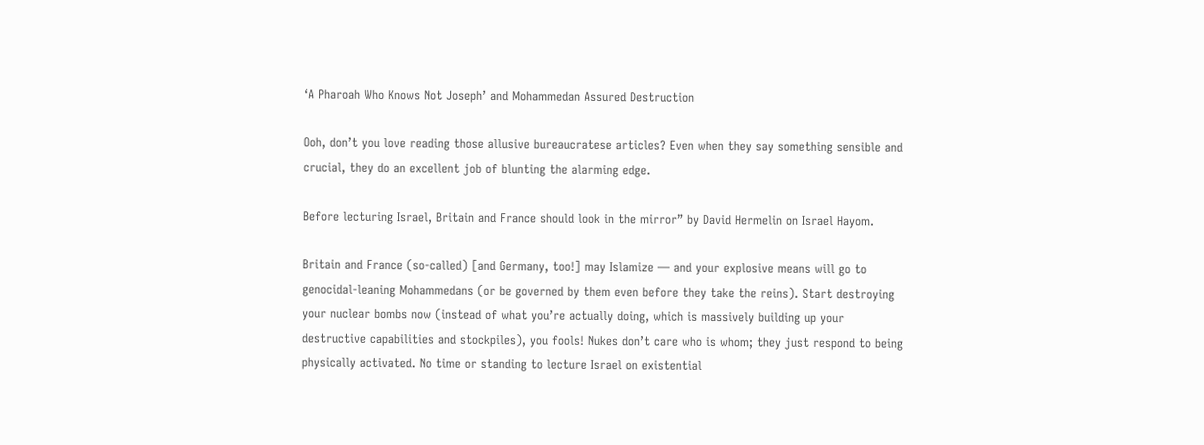‘A Pharoah Who Knows Not Joseph’ and Mohammedan Assured Destruction

Ooh, don’t you love reading those allusive bureaucratese articles? Even when they say something sensible and crucial, they do an excellent job of blunting the alarming edge.

Before lecturing Israel, Britain and France should look in the mirror” by David Hermelin on Israel Hayom.

Britain and France (so-called) [and Germany, too!] may Islamize — and your explosive means will go to genocidal-leaning Mohammedans (or be governed by them even before they take the reins). Start destroying your nuclear bombs now (instead of what you’re actually doing, which is massively building up your destructive capabilities and stockpiles), you fools! Nukes don’t care who is whom; they just respond to being physically activated. No time or standing to lecture Israel on existential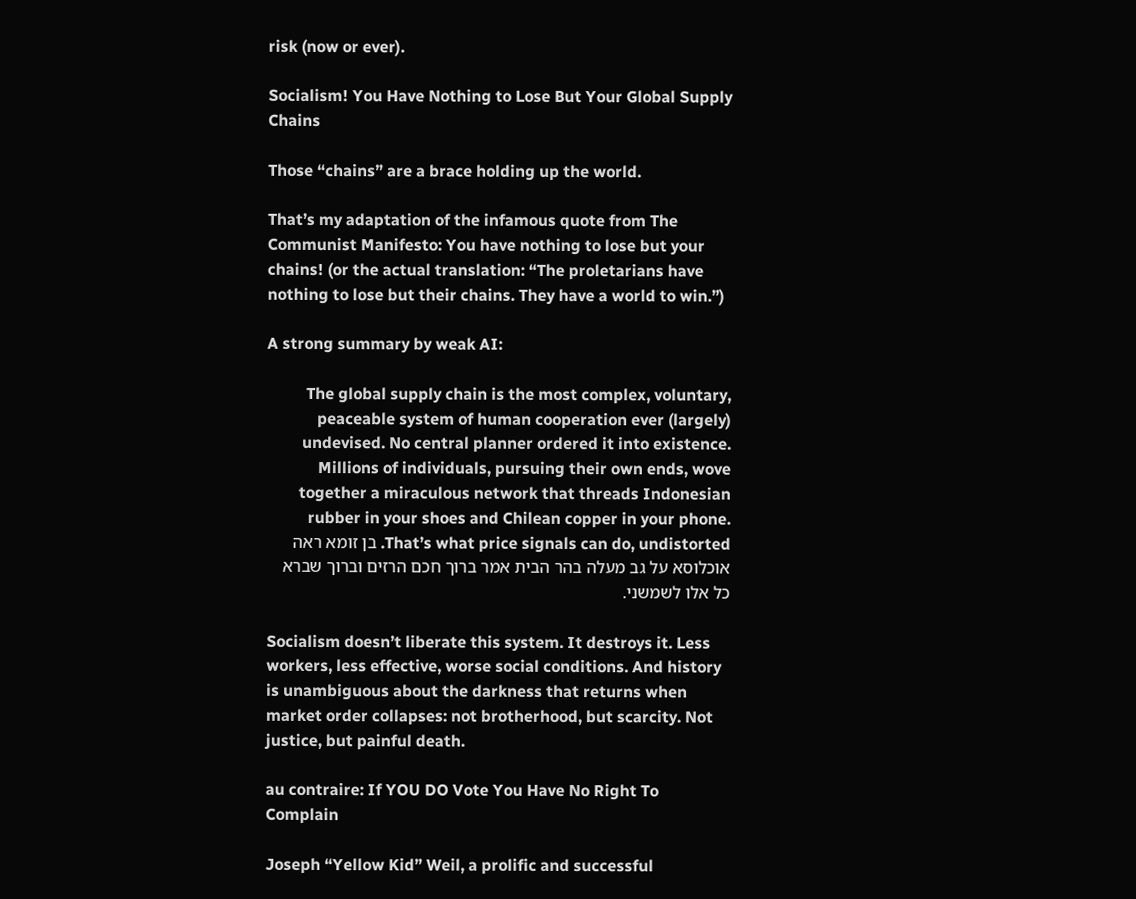risk (now or ever).

Socialism! You Have Nothing to Lose But Your Global Supply Chains

Those “chains” are a brace holding up the world.

That’s my adaptation of the infamous quote from The Communist Manifesto: You have nothing to lose but your chains! (or the actual translation: “The proletarians have nothing to lose but their chains. They have a world to win.”)

A strong summary by weak AI:

The global supply chain is the most complex, voluntary, peaceable system of human cooperation ever (largely) undevised. No central planner ordered it into existence. Millions of individuals, pursuing their own ends, wove together a miraculous network that threads Indonesian rubber in your shoes and Chilean copper in your phone. That’s what price signals can do, undistorted. בן זומא ראה אוכלוסא על גב מעלה בהר הבית אמר ברוך חכם הרזים וברוך שברא כל אלו לשמשני.

Socialism doesn’t liberate this system. It destroys it. Less workers, less effective, worse social conditions. And history is unambiguous about the darkness that returns when market order collapses: not brotherhood, but scarcity. Not justice, but painful death.

au contraire: If YOU DO Vote You Have No Right To Complain

Joseph “Yellow Kid” Weil, a prolific and successful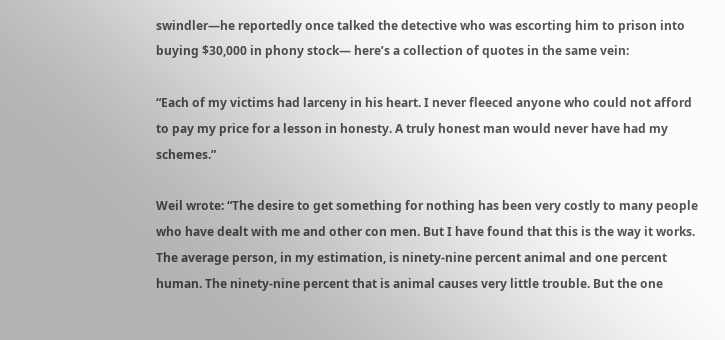swindler—he reportedly once talked the detective who was escorting him to prison into buying $30,000 in phony stock— here’s a collection of quotes in the same vein:

“Each of my victims had larceny in his heart. I never fleeced anyone who could not afford to pay my price for a lesson in honesty. A truly honest man would never have had my schemes.”

Weil wrote: “The desire to get something for nothing has been very costly to many people who have dealt with me and other con men. But I have found that this is the way it works. The average person, in my estimation, is ninety-nine percent animal and one percent human. The ninety-nine percent that is animal causes very little trouble. But the one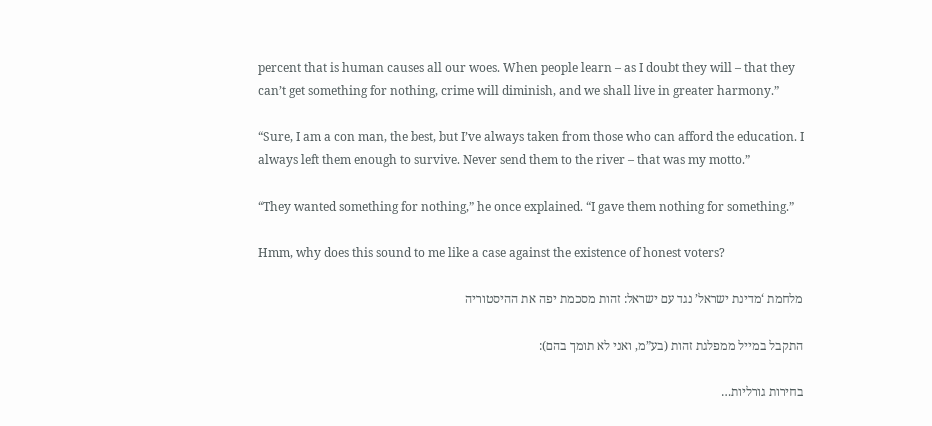percent that is human causes all our woes. When people learn – as I doubt they will – that they can’t get something for nothing, crime will diminish, and we shall live in greater harmony.”

“Sure, I am a con man, the best, but I’ve always taken from those who can afford the education. I always left them enough to survive. Never send them to the river – that was my motto.”

“They wanted something for nothing,” he once explained. “I gave them nothing for something.”

Hmm, why does this sound to me like a case against the existence of honest voters?

מלחמת ‘מדינת ישראל’ נגד עם ישראל: זהות מסכמת יפה את ההיסטוריה

התקבל במייל ממפלגת זהות (בע”מ, ואני לא תומך בהם):

בחירות גורליות…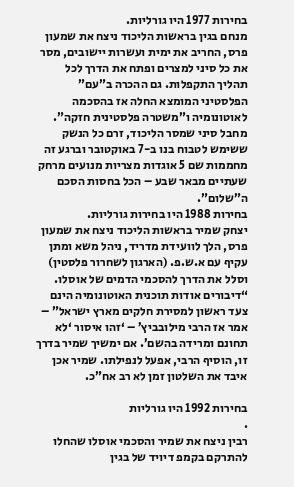בחירות 1977 היו גורליות.
מנחם בגין בראשות הליכוד ניצח את שמעון פרס, החריב את ימית ועשרות יישובים, מסר את כל סיני למצרים ופתח את הדרך לכל תהליך התקפלות. גם ההכרה ב”עם” הפלסטיני המומצא החלה אז בהסכמה לאוטונומיה ו”משטרה פלסטינית חזקה”. מחבל סיני שמסר הליכוד, זרם כל הנשק ששימש לטבוח בנו ב-7 באוקטובר וברגע זה מחממות שם 5 אוגדות מצריות מנועים מרחק שעתיים מבאר שבע – הכל בחסות הסכם ה”שלום”.
בחירות 1988 היו בחירות גורליות.
יצחק שמיר בראשות הליכוד ניצח את שמעון פרס, הלך לוועידת מדריד, ניהל משא ומתן עקיף עם א.ש.פ. (הארגון לשחרור פלסטין) וסלל את הדרך להסכמי הדמים של אוסלו. “דיבורים אודות תוכנית האוטונומיה הינם צעד ראשון למסירת חלקים מארץ ישראל” – אמר אז הרבי מילובביץ’ – ‘זהו איסור ‘לא תחונם ומרידה בהשם’. אם ימשיך שמיר בדרך זו, הוסיף הרבי, אפעל לנפילתו. שמיר אכן איבד את השלטון זמן לא רב אח”כ.

בחירות 1992 היו גורליות
.
רבין ניצח את שמיר והסכמי אוסלו שהחלו להתרקם בקמפ דיויד של בגין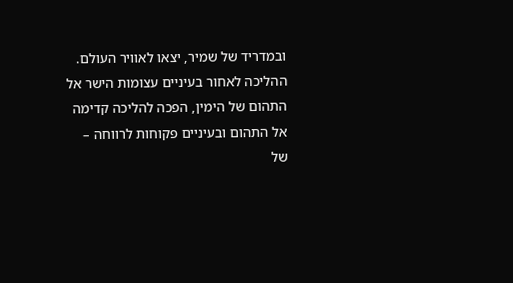ובמדריד של שמיר, יצאו לאוויר העולם. ההליכה לאחור בעיניים עצומות הישר אל התהום של הימין, הפכה להליכה קדימה אל התהום ובעיניים פקוחות לרווחה – של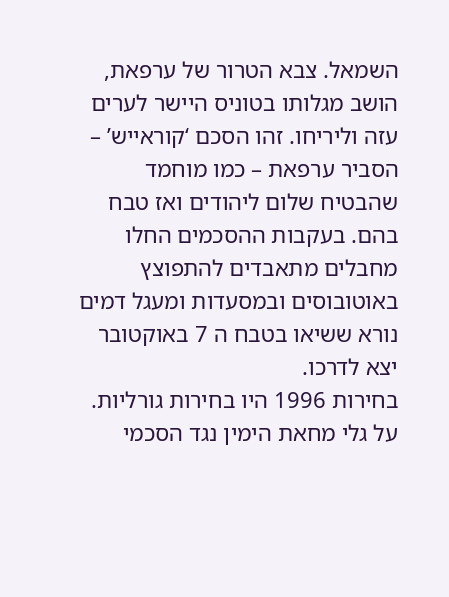השמאל. צבא הטרור של ערפאת, הושב מגלותו בטוניס היישר לערים עזה וליריחו. זהו הסכם ‘קוראייש’ – הסביר ערפאת – כמו מוחמד שהבטיח שלום ליהודים ואז טבח בהם. בעקבות ההסכמים החלו מחבלים מתאבדים להתפוצץ באוטובוסים ובמסעדות ומעגל דמים נורא ששיאו בטבח ה 7 באוקטובר יצא לדרכו.
בחירות 1996 היו בחירות גורליות.
על גלי מחאת הימין נגד הסכמי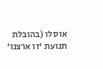אוסלו (בהובלת תנועת ‘זו ארצנו’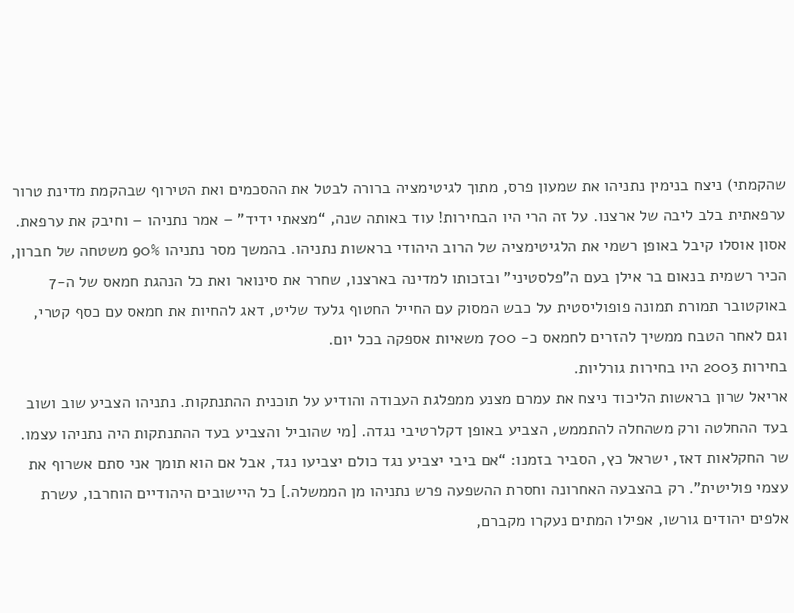שהקמתי) ניצח בנימין נתניהו את שמעון פרס, מתוך לגיטימציה ברורה לבטל את ההסכמים ואת הטירוף שבהקמת מדינת טרור ערפאתית בלב ליבה של ארצנו. על זה הרי היו הבחירות! עוד באותה שנה, “מצאתי ידיד” – אמר נתניהו – וחיבק את ערפאת. אסון אוסלו קיבל באופן רשמי את הלגיטימציה של הרוב היהודי בראשות נתניהו. בהמשך מסר נתניהו 90% משטחה של חברון, הכיר רשמית בנאום בר אילן בעם ה”פלסטיני” ובזכותו למדינה בארצנו, שחרר את סינואר ואת כל הנהגת חמאס של ה-7 באוקטובר תמורת תמונה פופוליסטית על כבש המסוק עם החייל החטוף גלעד שליט, דאג להחיות את חמאס עם כסף קטרי, וגם לאחר הטבח ממשיך להזרים לחמאס כ- 700 משאיות אספקה בכל יום.
בחירות 2003 היו בחירות גורליות.
אריאל שרון בראשות הליכוד ניצח את עמרם מצנע ממפלגת העבודה והודיע על תוכנית ההתנתקות. נתניהו הצביע שוב ושוב בעד ההחלטה ורק משהחלה להתממש, הצביע באופן דקלרטיבי נגדה. [מי שהוביל והצביע בעד ההתנתקות היה נתניהו עצמו. שר החקלאות דאז, ישראל כץ, הסביר בזמנו: “אם ביבי יצביע נגד כולם יצביעו נגד, אבל אם הוא תומך אני סתם אשרוף את עצמי פוליטית”. רק בהצבעה האחרונה וחסרת ההשפעה פרש נתניהו מן הממשלה.] כל היישובים היהודיים הוחרבו, עשרת אלפים יהודים גורשו, אפילו המתים נעקרו מקברם,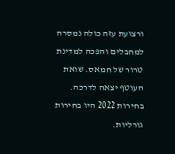ורצועת עזה כולה נמסרה למחבלים והפכה למדינת טרור של חמאס. שואת העוטף יצאה לדרכה.
בחירות 2022 היו בחירות גורליות.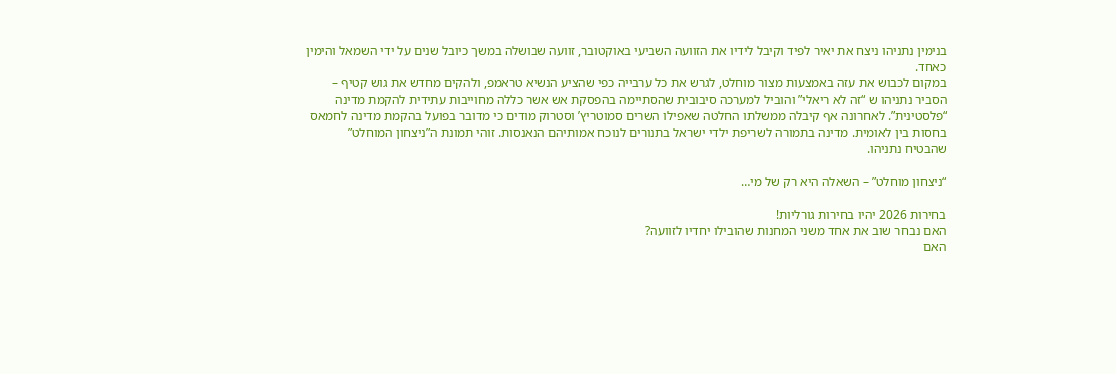בנימין נתניהו ניצח את יאיר לפיד וקיבל לידיו את הזוועה השביעי באוקטובר, זוועה שבושלה במשך כיובל שנים על ידי השמאל והימין כאחד.
במקום לכבוש את עזה באמצעות מצור מוחלט, לגרש את כל ערבייה כפי שהציע הנשיא טראמפ, ולהקים מחדש את גוש קטיף – הסביר נתניהו ש “זה לא ריאלי” והוביל למערכה סיבובית שהסתיימה בהפסקת אש אשר כללה מחוייבות עתידית להקמת מדינה “פלסטינית”. לאחרונה אף קיבלה ממשלתו החלטה שאפילו השרים סמוטריץ’ וסטרוק מודים כי מדובר בפועל בהקמת מדינה לחמאס בחסות בין לאומית. מדינה בתמורה לשריפת ילדי ישראל בתנורים לנוכח אמותיהם הנאנסות. זוהי תמונת ה”ניצחון המוחלט” שהבטיח נתניהו.

“ניצחון מוחלט” – השאלה היא רק של מי…

בחירות 2026 יהיו בחירות גורליות!
האם נבחר שוב את אחד משני המחנות שהובילו יחדיו לזוועה?
האם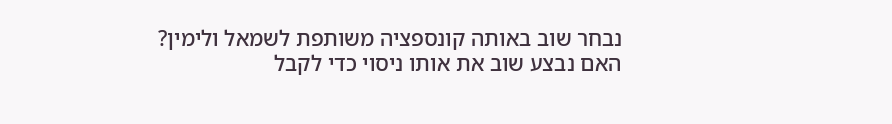נבחר שוב באותה קונספציה משותפת לשמאל ולימין?
האם נבצע שוב את אותו ניסוי כדי לקבל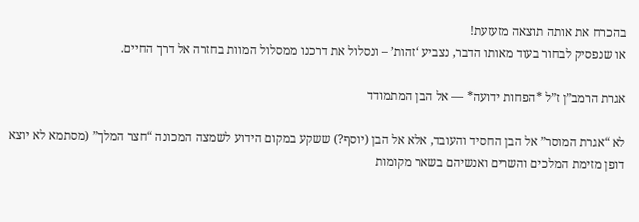בהכרח את אותה תוצאה מזעזעת!
או שנפסיק לבחור בעוד מאותו הדבר, נצביע ‘זהות’ – ונסלול את דרכנו ממסלול המוות בחזרה אל דרך החיים.

אגרת הרמב”ן ז”ל *הפחות ידועה* — אל הבן המתמודד

לא “אגרת המוסר” אל הבן החסיד והעובד, אלא אל הבן (יוסף?) ששקע במקום הידוע לשמצה המכונה “חצר המלך” (מסתמא לא יוצא דופן מזימת המלכים והשרים ואנשיהם בשאר מקומות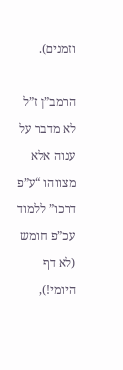וזמנים).

הרמב”ן ז”ל לא מדבר על ענוה אלא מצווהו “ע”פ דרכו” ללמוד עכ”פ חומש (לא דף היומי!),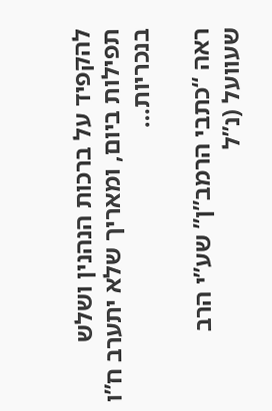להקפיד על ברכות הנהנין ושלש תפילות ביום, ומאריך שלא יתערב ח”ו בנכריות…

ראה “כתבי הרמב”ן” שע”י הרב שעוועל (נ”ל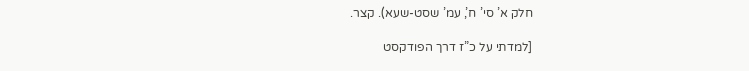חלק א’ סי’ ח’, עמ’ שסט-שעא). קצר.

[למדתי על כ”ז דרך הפודקסט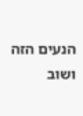הנעים הזה ושוב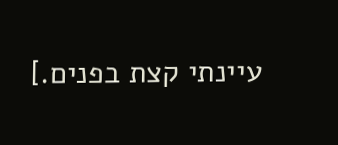עיינתי קצת בפנים.]